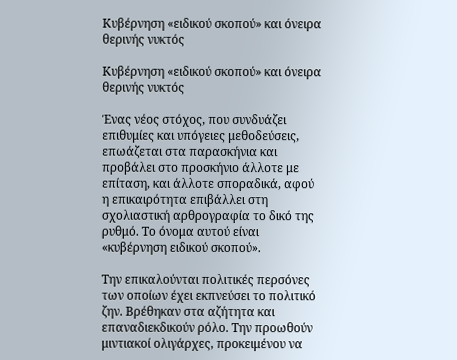Κυβέρνηση «ειδικού σκοπού» και όνειρα θερινής νυκτός

Κυβέρνηση «ειδικού σκοπού» και όνειρα θερινής νυκτός

Ένας νέος στόχος, που συνδυάζει επιθυμίες και υπόγειες μεθοδεύσεις, επωάζεται στα παρασκήνια και προβάλει στο προσκήνιο άλλοτε με επίταση, και άλλοτε σποραδικά, αφού η επικαιρότητα επιβάλλει στη σχολιαστική αρθρογραφία το δικό της ρυθμό. Το όνομα αυτού είναι «κυβέρνηση ειδικού σκοπού».

Την επικαλούνται πολιτικές περσόνες των οποίων έχει εκπνεύσει το πολιτικό ζην. Βρέθηκαν στα αζήτητα και επαναδιεκδικούν ρόλο. Την προωθούν μιντιακοί ολιγάρχες, προκειμένου να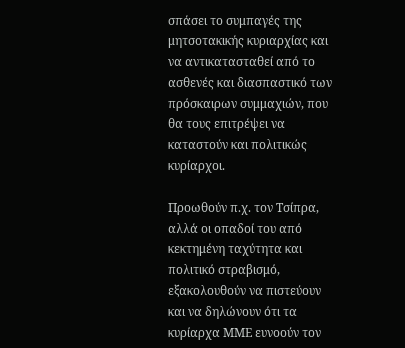σπάσει το συμπαγές της μητσοτακικής κυριαρχίας και να αντικατασταθεί από το ασθενές και διασπαστικό των πρόσκαιρων συμμαχιών, που θα τους επιτρέψει να καταστούν και πολιτικώς κυρίαρχοι.

Προωθούν π.χ. τον Τσίπρα, αλλά οι οπαδοί του από κεκτημένη ταχύτητα και πολιτικό στραβισμό, εξακολουθούν να πιστεύουν και να δηλώνουν ότι τα κυρίαρχα ΜΜΕ ευνοούν τον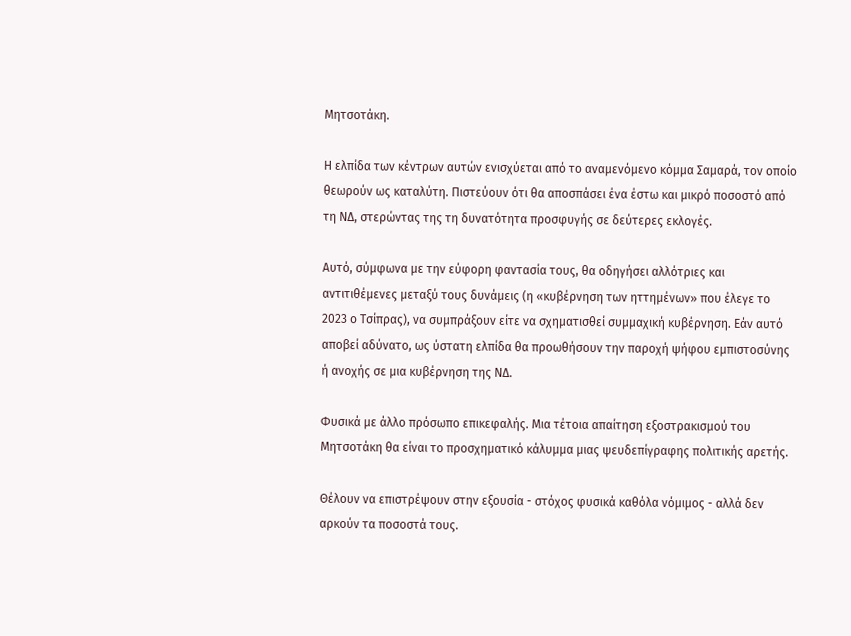Μητσοτάκη.

Η ελπίδα των κέντρων αυτών ενισχύεται από το αναμενόμενο κόμμα Σαμαρά, τον οποίο θεωρούν ως καταλύτη. Πιστεύουν ότι θα αποσπάσει ένα έστω και μικρό ποσοστό από τη ΝΔ, στερώντας της τη δυνατότητα προσφυγής σε δεύτερες εκλογές.

Αυτό, σύμφωνα με την εύφορη φαντασία τους, θα οδηγήσει αλλότριες και αντιτιθέμενες μεταξύ τους δυνάμεις (η «κυβέρνηση των ηττημένων» που έλεγε το 2023 ο Τσίπρας), να συμπράξουν είτε να σχηματισθεί συμμαχική κυβέρνηση. Εάν αυτό αποβεί αδύνατο, ως ύστατη ελπίδα θα προωθήσουν την παροχή ψήφου εμπιστοσύνης ή ανοχής σε μια κυβέρνηση της ΝΔ.

Φυσικά με άλλο πρόσωπο επικεφαλής. Μια τέτοια απαίτηση εξοστρακισμού του Μητσοτάκη θα είναι το προσχηματικό κάλυμμα μιας ψευδεπίγραφης πολιτικής αρετής.

Θέλουν να επιστρέψουν στην εξουσία - στόχος φυσικά καθόλα νόμιμος - αλλά δεν αρκούν τα ποσοστά τους.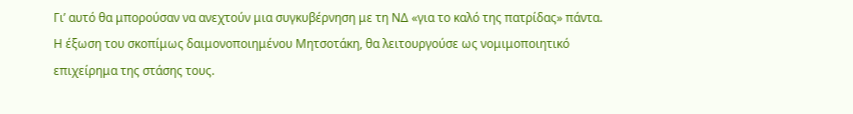Γι’ αυτό θα μπορούσαν να ανεχτούν μια συγκυβέρνηση με τη ΝΔ «για το καλό της πατρίδας» πάντα. Η έξωση του σκοπίμως δαιμονοποιημένου Μητσοτάκη, θα λειτουργούσε ως νομιμοποιητικό επιχείρημα της στάσης τους.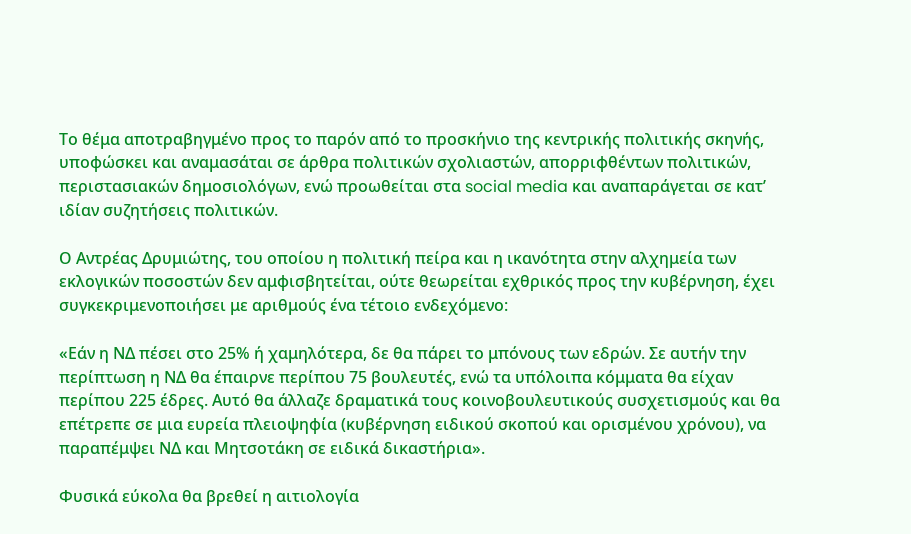Το θέμα αποτραβηγμένο προς το παρόν από το προσκήνιο της κεντρικής πολιτικής σκηνής, υποφώσκει και αναμασάται σε άρθρα πολιτικών σχολιαστών, απορριφθέντων πολιτικών, περιστασιακών δημοσιολόγων, ενώ προωθείται στα social media και αναπαράγεται σε κατ’ ιδίαν συζητήσεις πολιτικών.

Ο Αντρέας Δρυμιώτης, του οποίου η πολιτική πείρα και η ικανότητα στην αλχημεία των εκλογικών ποσοστών δεν αμφισβητείται, ούτε θεωρείται εχθρικός προς την κυβέρνηση, έχει συγκεκριμενοποιήσει με αριθμούς ένα τέτοιο ενδεχόμενο:

«Εάν η ΝΔ πέσει στο 25% ή χαμηλότερα, δε θα πάρει το μπόνους των εδρών. Σε αυτήν την περίπτωση η ΝΔ θα έπαιρνε περίπου 75 βουλευτές, ενώ τα υπόλοιπα κόμματα θα είχαν περίπου 225 έδρες. Αυτό θα άλλαζε δραματικά τους κοινοβουλευτικούς συσχετισμούς και θα επέτρεπε σε μια ευρεία πλειοψηφία (κυβέρνηση ειδικού σκοπού και ορισμένου χρόνου), να παραπέμψει ΝΔ και Μητσοτάκη σε ειδικά δικαστήρια».

Φυσικά εύκολα θα βρεθεί η αιτιολογία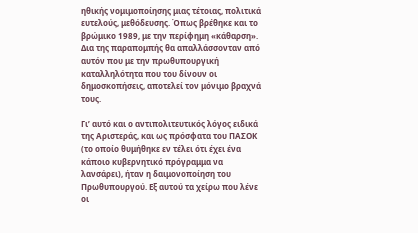ηθικής νομιμοποίησης μιας τέτοιας, πολιτικά ευτελούς, μεθόδευσης. Όπως βρέθηκε και το βρώμικο 1989, με την περίφημη «κάθαρση». Δια της παραπομπής θα απαλλάσσονταν από αυτόν που με την πρωθυπουργική καταλληλότητα που του δίνουν οι δημοσκοπήσεις, αποτελεί τον μόνιμο βραχνά τους.

Γι’ αυτό και ο αντιπολιτευτικός λόγος ειδικά της Αριστεράς, και ως πρόσφατα του ΠΑΣΟΚ (το οποίο θυμήθηκε εν τέλει ότι έχει ένα κάποιο κυβερνητικό πρόγραμμα να λανσάρει), ήταν η δαιμονοποίηση του Πρωθυπουργού. Εξ αυτού τα χείρω που λένε οι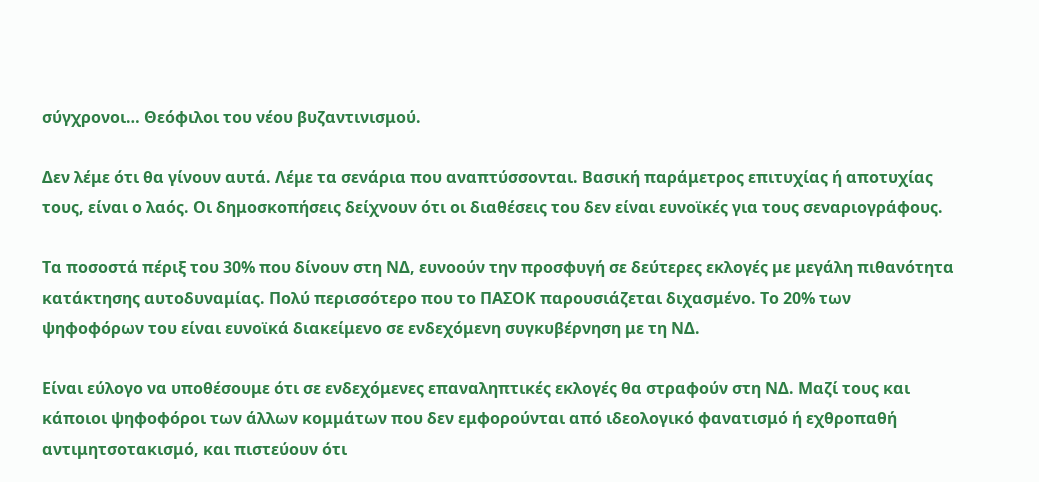σύγχρονοι… Θεόφιλοι του νέου βυζαντινισμού.

Δεν λέμε ότι θα γίνουν αυτά. Λέμε τα σενάρια που αναπτύσσονται. Βασική παράμετρος επιτυχίας ή αποτυχίας τους, είναι ο λαός. Οι δημοσκοπήσεις δείχνουν ότι οι διαθέσεις του δεν είναι ευνοϊκές για τους σεναριογράφους.

Τα ποσοστά πέριξ του 30% που δίνουν στη ΝΔ, ευνοούν την προσφυγή σε δεύτερες εκλογές με μεγάλη πιθανότητα κατάκτησης αυτοδυναμίας. Πολύ περισσότερο που το ΠΑΣΟΚ παρουσιάζεται διχασμένο. Το 20% των ψηφοφόρων του είναι ευνοϊκά διακείμενο σε ενδεχόμενη συγκυβέρνηση με τη ΝΔ.

Είναι εύλογο να υποθέσουμε ότι σε ενδεχόμενες επαναληπτικές εκλογές θα στραφούν στη ΝΔ. Μαζί τους και κάποιοι ψηφοφόροι των άλλων κομμάτων που δεν εμφορούνται από ιδεολογικό φανατισμό ή εχθροπαθή αντιμητσοτακισμό, και πιστεύουν ότι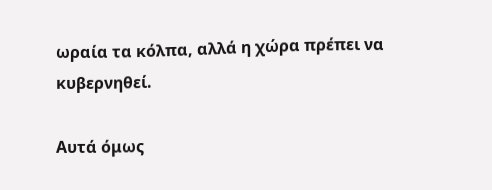ωραία τα κόλπα, αλλά η χώρα πρέπει να κυβερνηθεί.

Αυτά όμως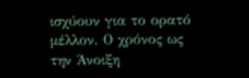ισχύουν για το ορατό μέλλον. Ο χρόνος ως την Άνοιξη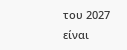του 2027 είναι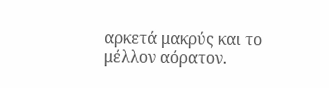αρκετά μακρύς και το μέλλον αόρατον.